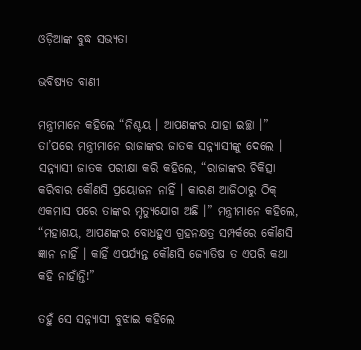ଓଡ଼ିଆଙ୍କ ବୁଦ୍ଧ ସଭ୍ୟତା

ଭବିଷ୍ୟତ ବାଣୀ

ମନ୍ତ୍ରୀମାନେ କହିଲେ “ନିଶ୍ଚୟ । ଆପଣଙ୍କର ଯାହା ଇଚ୍ଛା ।” ତା’ପରେ ମନ୍ତ୍ରୀମାନେ ରାଜାଙ୍କର ଜାତକ ସନ୍ନ୍ୟାସୀଙ୍କୁ ଦେଲେ । ସନ୍ନ୍ୟାସୀ ଜାତକ ପରୀକ୍ଷା କରି କହିଲେ, “ରାଜାଙ୍କର ଚିକିତ୍ସା କରିବାର କୌଣସି ପ୍ରୟୋଜନ ନାହିଁ । କାରଣ ଆଜିଠାରୁ ଠିକ୍ ଏକମାସ ପରେ ତାଙ୍କର ମୃତ୍ୟୁଯୋଗ ଅଛି ।” ମନ୍ତ୍ରୀମାନେ କହିଲେ, “ମହାଶୟ, ଆପଣଙ୍କର ବୋଧହୁଏ ଗ୍ରହନକ୍ଷତ୍ର ସମ୍ପର୍କରେ କୌଣସି ଜ୍ଞାନ ନାହିଁ । କାହିଁ ଏପର୍ଯ୍ୟନ୍ତ କୌଣସି ଜ୍ୟୋତିଷ ତ ଏପରି କଥା କହି ନାହାଁନ୍ତି!”

ତହୁଁ ସେ ସନ୍ନ୍ୟାସୀ ବୁଝାଇ କହିଲେ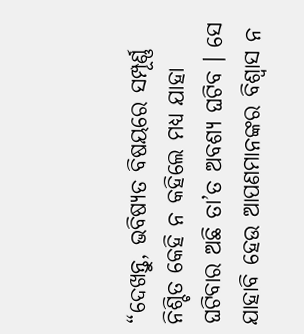“ଦେଖନ୍ତୁ, ଭବିଷ୍ୟତ ବିଷୟରେ ସମ୍ପୂର୍ଣ୍ଣ ନିଶ୍ଚିତ କେହି ନ କହିଲେ ମଧ୍ୟ ଯାହା ଘଟିବାର ଅଛି ତା’ତ ଅବଶ୍ୟ ଘଟିବ । ସେ ଯାହାବି ହେଉ ଆପଣମାନଙ୍କର ବିଶ୍ୱାସ ନ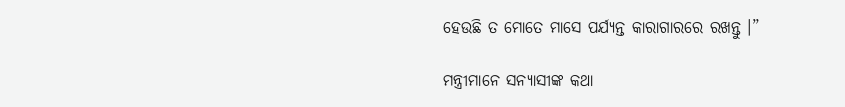ହେଉଛି ତ ମୋତେ ମାସେ ପର୍ଯ୍ୟନ୍ତ କାରାଗାରରେ ରଖନ୍ତୁ ।”

ମନ୍ତ୍ରୀମାନେ ସନ୍ୟାସୀଙ୍କ କଥା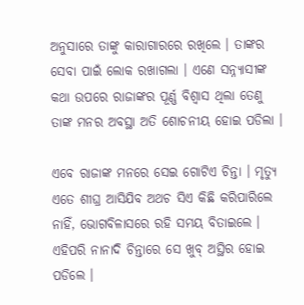ଅନୁସାରେ ତାଙ୍କୁ କାରାଗାରରେ ରଖିଲେ । ତାଙ୍କର ସେବା ପାଇଁ ଲୋକ ରଖାଗଲା । ଏଣେ ସନ୍ନ୍ୟାସୀଙ୍କ କଥା ଉପରେ ରାଜାଙ୍କର ପୂର୍ଣ୍ଣ ବିଶ୍ୱାସ ଥିଲା ତେଣୁ ତାଙ୍କ ମନର ଅବସ୍ଥା ଅତି ଶୋଚନୀୟ ହୋଇ ପଡିଲା ।

ଏବେ ରାଜାଙ୍କ ମନରେ ସେଇ ଗୋଟିଏ ଚିନ୍ତା । ମୃତ୍ୟୁ ଏତେ ଶୀଘ୍ର ଆସିଯିବ ଅଥଚ ସିଏ କିଛି କରିପାରିଲେ ନାହିଁ, ଭୋଗବିଳାସରେ ରହି ସମୟ ବିତାଇଲେ । ଏହିପରି ନାନାଦି ଚିନ୍ତାରେ ସେ ଖୁବ୍ ଅସ୍ଥିର ହୋଇ ପଡିଲେ ।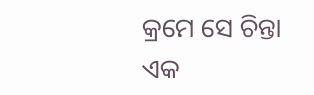କ୍ରମେ ସେ ଚିନ୍ତା ଏକ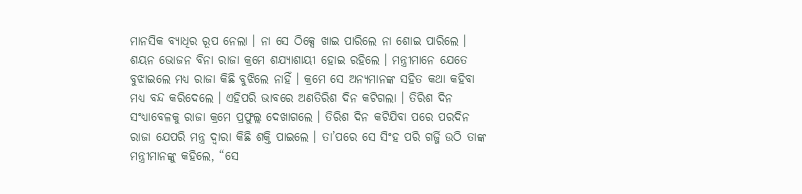ମାନସିକ ବ୍ୟାଧିର ରୂପ ନେଲା । ନା ସେ ଠିକ୍ସେ ଖାଇ ପାରିଲେ ନା ଶୋଇ ପାରିଲେ । ଶୟନ ଭୋଜନ ବିନା ରାଜା କ୍ରମେ ଶଯ୍ୟାଶାୟୀ ହୋଇ ରହିଲେ । ମନ୍ତ୍ରୀମାନେ ଯେତେ ବୁଝାଇଲେ ମଧ୍ୟ ରାଜା କିଛି ବୁଝିଲେ ନାହିଁ । କ୍ରମେ ସେ ଅନ୍ୟମାନଙ୍କ ସହିତ କଥା କହିବା ମଧ୍ୟ ବନ୍ଦ କରିଦେଲେ । ଏହିପରି ଭାବରେ ଅଣତିରିଶ ଦିନ କଟିଗଲା । ତିରିଶ ଦିନ ସଂଧ୍ୟାବେଳକୁ ରାଜା କ୍ରମେ ପ୍ରଫୁଲ୍ଲ ଦେଖାଗଲେ । ତିରିଶ ଦିନ କଟିଯିବା ପରେ ପରଦିନ ରାଜା ଯେପରି ମନ୍ତ୍ର ଦ୍ୱାରା କିଛି ଶକ୍ତି ପାଇଲେ । ତା’ପରେ ସେ ସିଂହ ପରି ଗର୍ଜ୍ଜି ଉଠି ତାଙ୍କ ମନ୍ତ୍ରୀମାନଙ୍କୁ କହିଲେ, “ସେ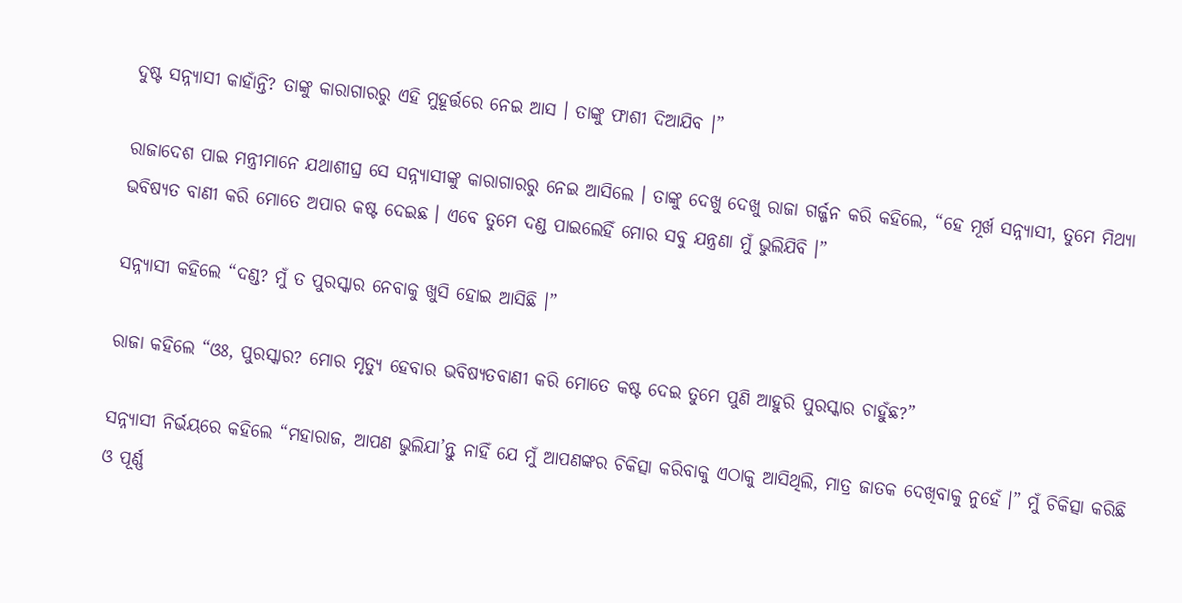ଦୁଷ୍ଟ ସନ୍ନ୍ୟାସୀ କାହାଁନ୍ତି? ତାଙ୍କୁ କାରାଗାରରୁ ଏହି ମୁହୂର୍ତ୍ତରେ ନେଇ ଆସ । ତାଙ୍କୁ ଫାଶୀ ଦିଆଯିବ ।”

ରାଜାଦେଶ ପାଇ ମନ୍ତ୍ରୀମାନେ ଯଥାଶୀଘ୍ର ସେ ସନ୍ନ୍ୟାସୀଙ୍କୁ କାରାଗାରରୁ ନେଇ ଆସିଲେ । ତାଙ୍କୁ ଦେଖୁ ଦେଖୁ ରାଜା ଗର୍ଜ୍ଜନ କରି କହିଲେ, “ହେ ମୂର୍ଖ ସନ୍ନ୍ୟାସୀ, ତୁମେ ମିଥ୍ୟା ଭବିଷ୍ୟତ ବାଣୀ କରି ମୋତେ ଅପାର କଷ୍ଟ ଦେଇଛ । ଏବେ ତୁମେ ଦଣ୍ଡ ପାଇଲେହିଁ ମୋର ସବୁ ଯନ୍ତ୍ରଣା ମୁଁ ଭୁଲିଯିବି ।”

ସନ୍ନ୍ୟାସୀ କହିଲେ “ଦଣ୍ଡ? ମୁଁ ତ ପୁରସ୍କାର ନେବାକୁ ଖୁସି ହୋଇ ଆସିଛି ।”

ରାଜା କହିଲେ “ଓଃ, ପୁରସ୍କାର? ମୋର ମୃତ୍ୟୁ ହେବାର ଭବିଷ୍ୟତବାଣୀ କରି ମୋତେ କଷ୍ଟ ଦେଇ ତୁମେ ପୁଣି ଆହୁରି ପୁରସ୍କାର ଚାହୁଁଛ?”

ସନ୍ନ୍ୟାସୀ ନିର୍ଭୟରେ କହିଲେ “ମହାରାଜ, ଆପଣ ଭୁଲିଯା’ନ୍ତୁ ନାହିଁ ଯେ ମୁଁ ଆପଣଙ୍କର ଚିକିତ୍ସା କରିବାକୁ ଏଠାକୁ ଆସିଥିଲି, ମାତ୍ର ଜାତକ ଦେଖିବାକୁ ନୁହେଁ ।” ମୁଁ ଚିକିତ୍ସା କରିଛି ଓ ପୂର୍ଣ୍ଣ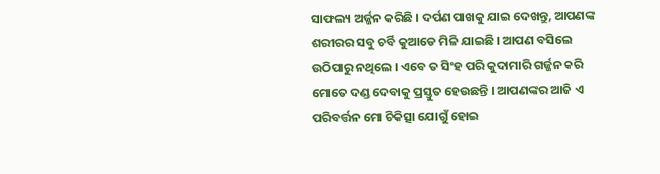ସାଫଲ୍ୟ ଅର୍ଜ୍ଜନ କରିଛି । ଦର୍ପଣ ପାଖକୁ ଯାଇ ଦେଖନ୍ତୁ, ଆପଣଙ୍କ ଶରୀରର ସବୁ ଚର୍ବି କୁଆଡେ ମିଳି ଯାଇଛି । ଆପଣ ବସିଲେ ଉଠିପାରୁ ନଥିଲେ । ଏବେ ତ ସିଂହ ପରି କୁଦାମାରି ଗର୍ଜ୍ଜନ କରି ମୋତେ ଦଣ୍ଡ ଦେବାକୁ ପ୍ରସ୍ତୁତ ହେଉଛନ୍ତି । ଆପଣଙ୍କର ଆଜି ଏ ପରିବର୍ତ୍ତନ ମୋ ଚିକିତ୍ସା ଯୋଗୁଁ ହୋଇ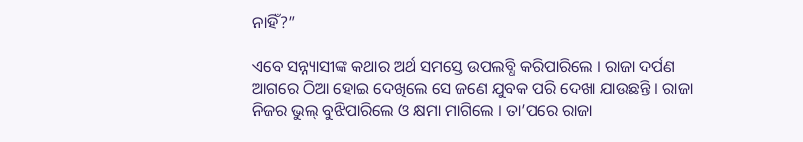ନାହିଁ?”

ଏବେ ସନ୍ନ୍ୟାସୀଙ୍କ କଥାର ଅର୍ଥ ସମସ୍ତେ ଉପଲବ୍ଧି କରିପାରିଲେ । ରାଜା ଦର୍ପଣ ଆଗରେ ଠିଆ ହୋଇ ଦେଖିଲେ ସେ ଜଣେ ଯୁବକ ପରି ଦେଖା ଯାଉଛନ୍ତି । ରାଜା ନିଜର ଭୁଲ୍ ବୁଝିପାରିଲେ ଓ କ୍ଷମା ମାଗିଲେ । ତା’ପରେ ରାଜା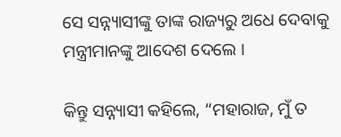ସେ ସନ୍ନ୍ୟାସୀଙ୍କୁ ତାଙ୍କ ରାଜ୍ୟରୁ ଅଧେ ଦେବାକୁ ମନ୍ତ୍ରୀମାନଙ୍କୁ ଆଦେଶ ଦେଲେ ।

କିନ୍ତୁ ସନ୍ନ୍ୟାସୀ କହିଲେ, “ମହାରାଜ, ମୁଁ ତ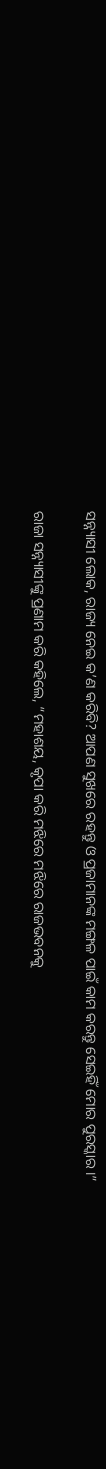ସନ୍ନ୍ୟାସୀ ଲୋକ, ରାଜ୍ୟ ନେଇ କ’ଣ କରିବି? ଆପଣ ସୁଖରେ ରହନ୍ତୁ ଓ ପ୍ରଜାମାନଙ୍କ ମଙ୍ଗଳ ପାଇଁ କାମ କରନ୍ତୁ ସେଇହିଁ ମୋର ପୁରସ୍କାର ।”

ରାଜା ସନ୍ନ୍ୟାସୀଙ୍କୁ ପ୍ରଣାମ କରି କହିଲେ, “ମହାଶୟ, କୃପା କରି ମଝିରେ ମଝିରେ ରାଜଭବନକୁ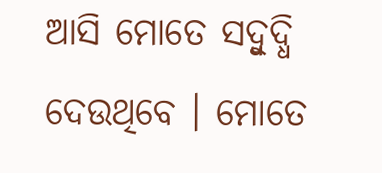ଆସି ମୋତେ ସଦ୍ବୁଦ୍ଧି ଦେଉଥିବେ । ମୋତେ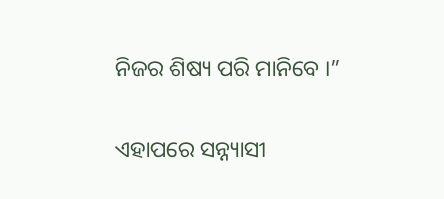ନିଜର ଶିଷ୍ୟ ପରି ମାନିବେ ।”

ଏହାପରେ ସନ୍ନ୍ୟାସୀ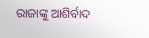ରାଜାଙ୍କୁ ଆଶିର୍ବାଦ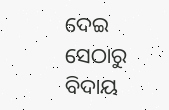ଦେଇ ସେଠାରୁ ବିଦାୟ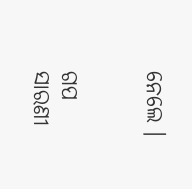ନେଲେ ।


ଗପ ସାରଣୀ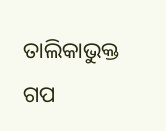ତାଲିକାଭୁକ୍ତ ଗପ